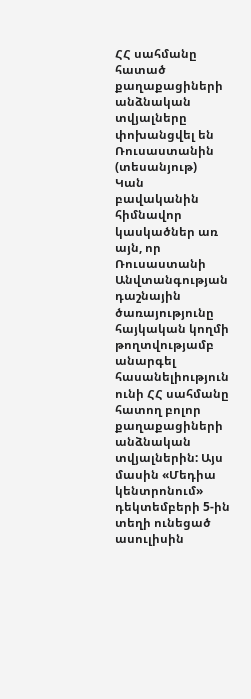ՀՀ սահմանը հատած քաղաքացիների անձնական տվյալները փոխանցվել են Ռուսաստանին (տեսանյութ)
Կան բավականին հիմնավոր կասկածներ առ այն, որ Ռուսաստանի Անվտանգության դաշնային ծառայությունը հայկական կողմի թողտվությամբ անարգել հասանելիություն ունի ՀՀ սահմանը հատող բոլոր քաղաքացիների անձնական տվյալներին: Այս մասին «Մեդիա կենտրոնում» դեկտեմբերի 5-ին տեղի ունեցած ասուլիսին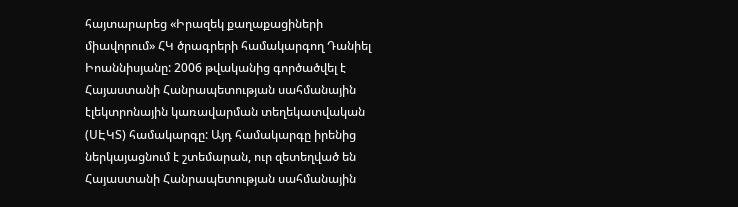հայտարարեց «Իրազեկ քաղաքացիների միավորում» ՀԿ ծրագրերի համակարգող Դանիել Իոաննիսյանը: 2006 թվականից գործածվել է Հայաստանի Հանրապետության սահմանային էլեկտրոնային կառավարման տեղեկատվական (ՍԷԿՏ) համակարգը: Այդ համակարգը իրենից ներկայացնում է շտեմարան, ուր զետեղված են Հայաստանի Հանրապետության սահմանային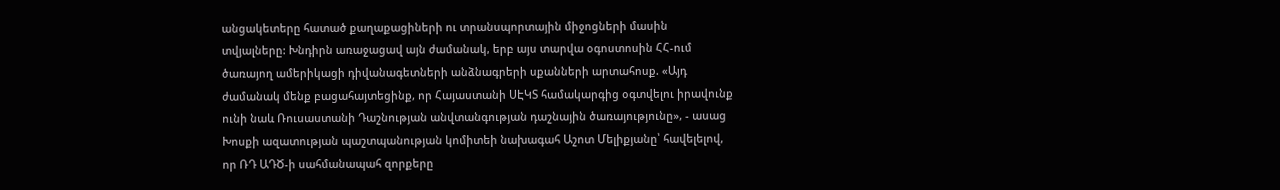անցակետերը հատած քաղաքացիների ու տրանսպորտային միջոցների մասին տվյալները: Խնդիրն առաջացավ այն ժամանակ, երբ այս տարվա օգոստոսին ՀՀ-ում ծառայող ամերիկացի դիվանագետների անձնագրերի սքանների արտահոսք. «Այդ ժամանակ մենք բացահայտեցինք, որ Հայաստանի ՍԷԿՏ համակարգից օգտվելու իրավունք ունի նաև Ռուսաստանի Դաշնության անվտանգության դաշնային ծառայությունը», - ասաց Խոսքի ազատության պաշտպանության կոմիտեի նախագահ Աշոտ Մելիքյանը՝ հավելելով, որ ՌԴ ԱԴԾ-ի սահմանապահ զորքերը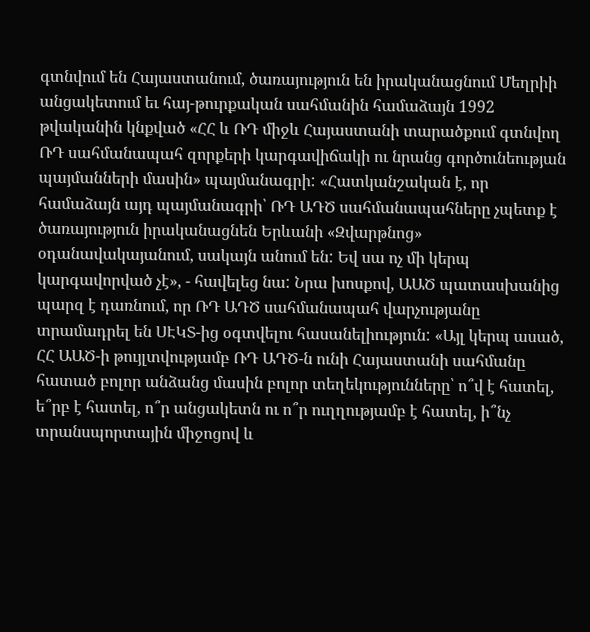գտնվում են Հայաստանում, ծառայություն են իրականացնում Մեղրիի անցակետում եւ հայ-թուրքական սահմանին համաձայն 1992 թվականին կնքված «ՀՀ և ՌԴ միջև Հայաստանի տարածքում գտնվող ՌԴ սահմանապահ զորքերի կարգավիճակի ու նրանց գործունեության պայմանների մասին» պայմանագրի: «Հատկանշական է, որ համաձայն այդ պայմանագրի՝ ՌԴ ԱԴԾ սահմանապահները չպետք է ծառայություն իրականացնեն Երևանի «Զվարթնոց» օդանավակայանում, սակայն անում են: Եվ սա ոչ մի կերպ կարգավորված չէ», - հավելեց նա: Նրա խոսքով, ԱԱԾ պատասխանից պարզ է դառնում, որ ՌԴ ԱԴԾ սահմանապահ վարչությանը տրամադրել են ՍԷԿՏ-ից օգտվելու հասանելիություն: «Այլ կերպ ասած, ՀՀ ԱԱԾ-ի թույլտվությամբ ՌԴ ԱԴԾ-ն ունի Հայաստանի սահմանը հատած բոլոր անձանց մասին բոլոր տեղեկությունները՝ ո՞վ է հատել, ե՞րբ է հատել, ո՞ր անցակետն ու ո՞ր ուղղությամբ է հատել, ի՞նչ տրանսպորտային միջոցով և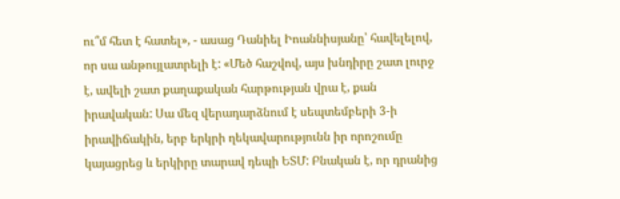ու՞մ հետ է հատել», - ասաց Դանիել Իոաննիսյանը՝ հավելելով, որ սա անթույլատրելի է: «Մեծ հաշվով, այս խնդիրը շատ լուրջ է, ավելի շատ քաղաքական հարթության վրա է, քան իրավական: Սա մեզ վերադարձնում է սեպտեմբերի 3-ի իրավիճակին, երբ երկրի ղեկավարությունն իր որոշումը կայացրեց և երկիրը տարավ դեպի ԵՏՄ: Բնական է, որ դրանից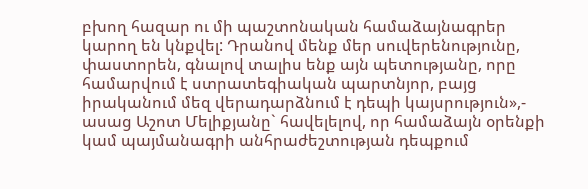բխող հազար ու մի պաշտոնական համաձայնագրեր կարող են կնքվել: Դրանով մենք մեր սուվերենությունը, փաստորեն, գնալով տալիս ենք այն պետությանը, որը համարվում է ստրատեգիական պարտնյոր, բայց իրականում մեզ վերադարձնում է դեպի կայսրություն»,- ասաց Աշոտ Մելիքյանը` հավելելով, որ համաձայն օրենքի կամ պայմանագրի անհրաժեշտության դեպքում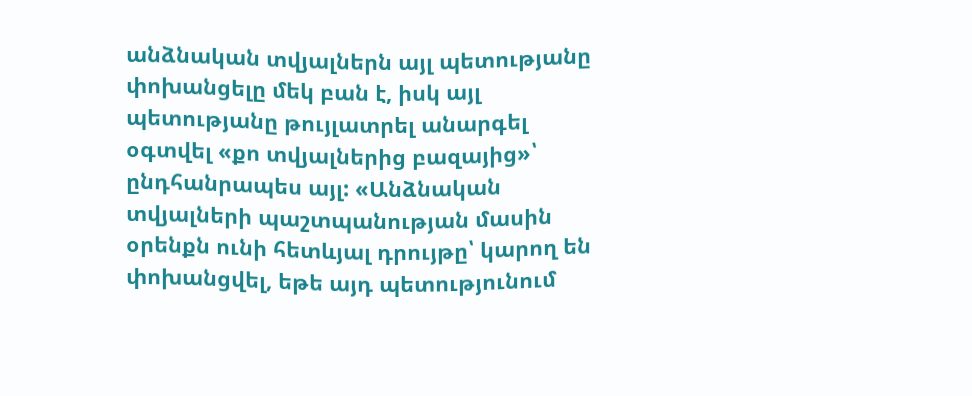անձնական տվյալներն այլ պետությանը փոխանցելը մեկ բան է, իսկ այլ պետությանը թույլատրել անարգել օգտվել «քո տվյալներից բազայից»՝ ընդհանրապես այլ: «Անձնական տվյալների պաշտպանության մասին օրենքն ունի հետևյալ դրույթը՝ կարող են փոխանցվել, եթե այդ պետությունում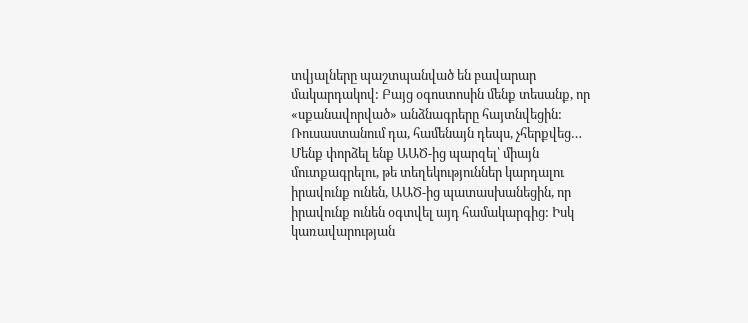տվյալները պաշտպանված են բավարար մակարդակով: Բայց օգոստոսին մենք տեսանք, որ «սքանավորված» անձնագրերը հայտնվեցին: Ռուսաստանում դա, համենայն դեպս, չհերքվեց… Մենք փորձել ենք ԱԱԾ-ից պարզել՝ միայն մուտքագրելու, թե տեղեկություններ կարդալու իրավունք ունեն, ԱԱԾ-ից պատասխանեցին, որ իրավունք ունեն օգտվել այդ համակարգից: Իսկ կառավարության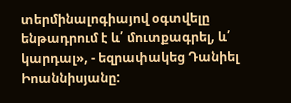տերմինալոգիայով օգտվելը ենթադրում է և՛ մուտքագրել, և՛ կարդալ», - եզրափակեց Դանիել Իոաննիսյանը: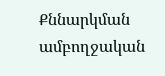Քննարկման ամբողջական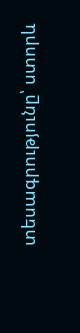տեսագրությունը՝ ստորև